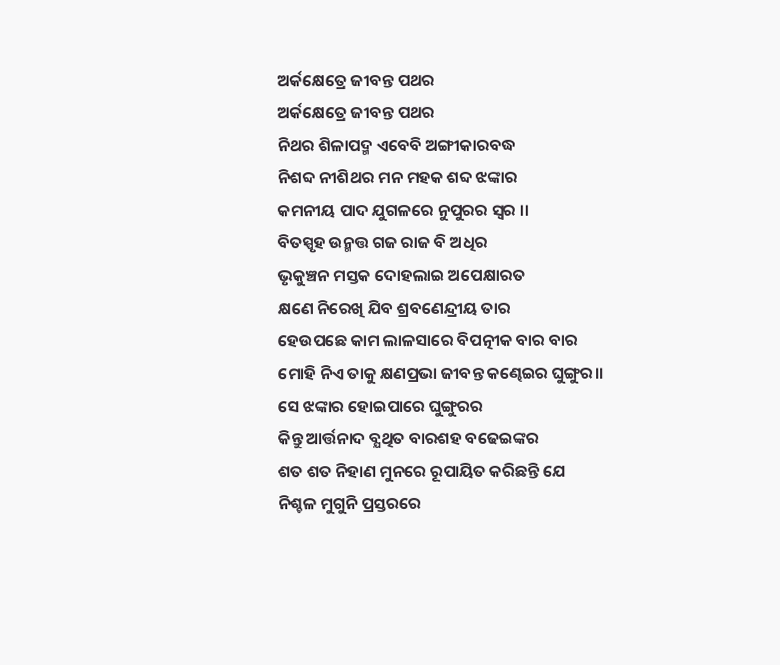ଅର୍କକ୍ଷେତ୍ରେ ଜୀବନ୍ତ ପଥର
ଅର୍କକ୍ଷେତ୍ରେ ଜୀବନ୍ତ ପଥର
ନିଥର ଶିଳାପଦ୍ମ ଏବେବି ଅଙ୍ଗୀକାରବଦ୍ଧ
ନିଶବ୍ଦ ନୀଶିଥର ମନ ମହକ ଶବ୍ଦ ଝଙ୍କାର
କମନୀୟ ପାଦ ଯୁଗଳରେ ନୁପୁରର ସ୍ବର ।।
ବିତସ୍ପୃହ ଉନ୍ମତ୍ତ ଗଜ ରାଜ ବି ଅଧିର
ଭୃକୁଞ୍ଚନ ମସ୍ତକ ଦୋହଲାଇ ଅପେକ୍ଷାରତ
କ୍ଷଣେ ନିରେଖି ଯିବ ଶ୍ରବଣେନ୍ଦ୍ରୀୟ ତାର
ହେଉପଛେ କାମ ଲାଳସାରେ ବିପତ୍ନୀକ ବାର ବାର
ମୋହି ନିଏ ତାକୁ କ୍ଷଣପ୍ରଭା ଜୀବନ୍ତ କଣ୍ଢେଇର ଘୁଙ୍ଗୁର।।
ସେ ଝଙ୍କାର ହୋଇପାରେ ଘୁଙ୍ଗୁରର
କିନ୍ତୁ ଆର୍ତ୍ତନାଦ ବ୍ଯଥିତ ବାରଶହ ବଢେଇଙ୍କର
ଶତ ଶତ ନିହାଣ ମୁନରେ ରୂପାୟିତ କରିଛନ୍ତି ଯେ
ନିଶ୍ଚଳ ମୁଗୁନି ପ୍ରସ୍ତରରେ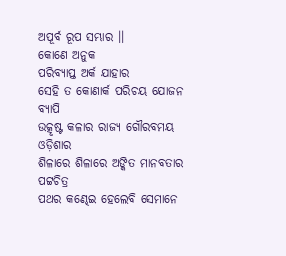ଅପୂର୍ବ ରୂପ ସମ୍ଭାର ।।
କୋଣେ ଅନୁକ
ପରିବ୍ଯାପ୍ତ ଅର୍କ ଯାହାର
ସେହି ତ କୋଣାର୍କ ପରିଚୟ ଯୋଜନ ବ୍ଯାପି
ଉତ୍କୃଷ୍ଟ କଳାର ରାଜ୍ଯ ଗୌରବମୟ ଓଡ଼ିଶାର
ଶିଳାରେ ଶିଳାରେ ଅଙ୍କିତ ମାନବତାର ପଟ୍ଟଚିତ୍ର
ପଥର କଣ୍ଢେଇ ହେଲେବି ସେମାନେ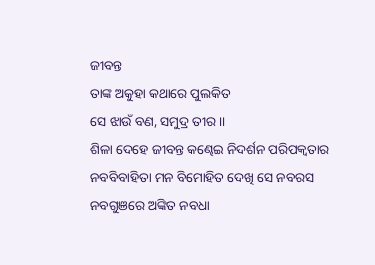ଜୀବନ୍ତ
ତାଙ୍କ ଅକୁହା କଥାରେ ପୁଲକିତ
ସେ ଝାଉଁ ବଣ, ସମୁଦ୍ର ତୀର ।।
ଶିଳା ଦେହେ ଜୀବନ୍ତ କଣ୍ଢେଇ ନିଦର୍ଶନ ପରିପକ୍ବତାର
ନବବିବାହିତା ମନ ବିମୋହିତ ଦେଖି ସେ ନବରସ
ନବଗୁଞରେ ଅଙ୍କିତ ନବଧା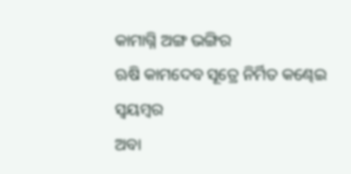କାମାଗ୍ନି ଅଙ୍ଗ ଭଙ୍ଗିର
ଋଷି କାମଦେବ ସୂତ୍ରେ ନିର୍ମିତ କଣ୍ଢେଇ ସ୍ଵୟମ୍ବର
ଅବା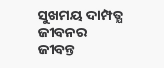ସୁଖମୟ ଦାମ୍ପତ୍ଯ ଜୀବନର
ଜୀବନ୍ତ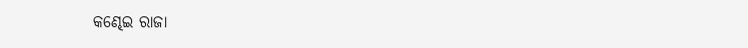କଣ୍ଢେଇ ରାଜା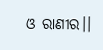ଓ ରାଣୀର।।